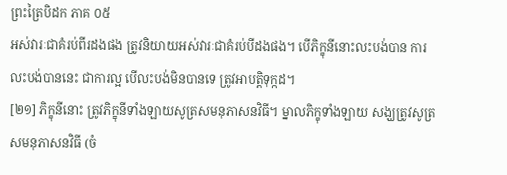ព្រះត្រៃបិដក ភាគ ០៥
អស់វារៈជាគំរប់ពីរដងផង ត្រូវនិយាយអស់វារៈជាគំរប់បីដងផង។ បើភិក្ខុនីនោះលះបង់បាន ការលះបង់បាននេះ ជាការល្អ បើលះបង់មិនបានទេ ត្រូវអាបត្តិទុក្កដ។
[២១] ភិក្ខុនីនោះ ត្រូវភិក្ខុនីទាំងឡាយសូត្រសមនុភាសនវិធី។ ម្នាលភិក្ខុទាំងឡាយ សង្ឃត្រូវសូត្រសមនុភាសនវិធី (ចំ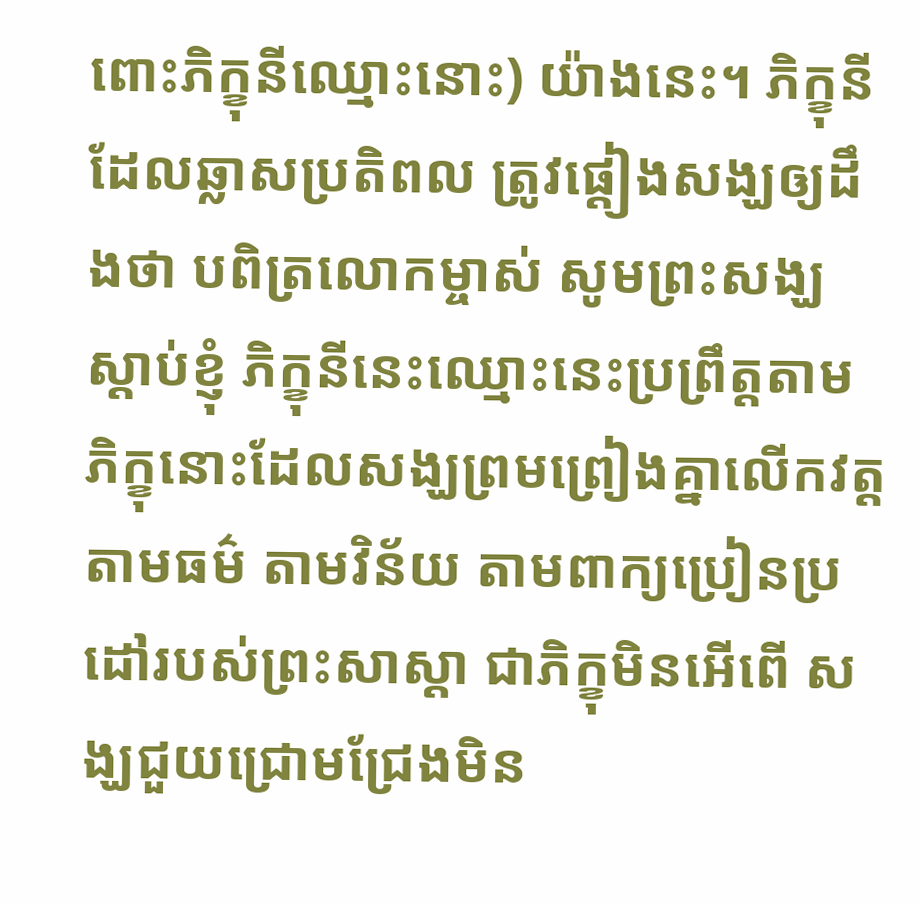ពោះភិក្ខុនីឈ្មោះនោះ) យ៉ាងនេះ។ ភិក្ខុនីដែលឆ្លាសប្រតិពល ត្រូវផ្តៀងសង្ឃឲ្យដឹងថា បពិត្រលោកម្ចាស់ សូមព្រះសង្ឃស្តាប់ខ្ញុំ ភិក្ខុនីនេះឈ្មោះនេះប្រព្រឹត្តតាមភិក្ខុនោះដែលសង្ឃព្រមព្រៀងគ្នាលើកវត្ត តាមធម៌ តាមវិន័យ តាមពាក្យប្រៀនប្រដៅរបស់ព្រះសាស្តា ជាភិក្ខុមិនអើពើ សង្ឃជួយជ្រោមជ្រែងមិន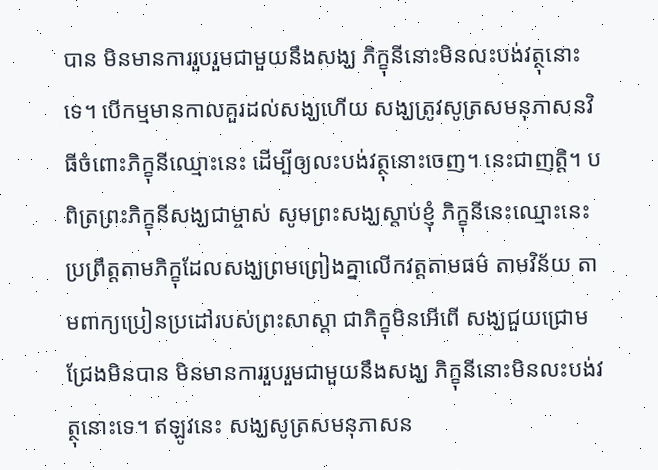បាន មិនមានការរួបរួមជាមួយនឹងសង្ឃ ភិក្ខុនីនោះមិនលះបង់វត្ថុនោះទេ។ បើកម្មមានកាលគួរដល់សង្ឃហើយ សង្ឃត្រូវសូត្រសមនុភាសនវិធីចំពោះភិក្ខុនីឈ្មោះនេះ ដើម្បីឲ្យលះបង់វត្ថុនោះចេញ។ នេះជាញត្តិ។ បពិត្រព្រះភិក្ខុនីសង្ឃជាម្ចាស់ សូមព្រះសង្ឃស្តាប់ខ្ញុំ ភិក្ខុនីនេះឈ្មោះនេះប្រព្រឹត្តតាមភិក្ខុដែលសង្ឃព្រមព្រៀងគ្នាលើកវត្តតាមធម៌ តាមវិន័យ តាមពាក្យប្រៀនប្រដៅរបស់ព្រះសាស្តា ជាភិក្ខុមិនអើពើ សង្ឃជួយជ្រោមជ្រែងមិនបាន មិនមានការរួបរួមជាមួយនឹងសង្ឃ ភិក្ខុនីនោះមិនលះបង់វត្ថុនោះទេ។ ឥឡូវនេះ សង្ឃសូត្រសមនុភាសន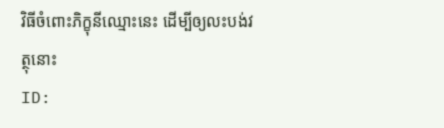វិធីចំពោះភិក្ខុនីឈ្មោះនេះ ដើម្បីឲ្យលះបង់វត្ថុនោះ
ID: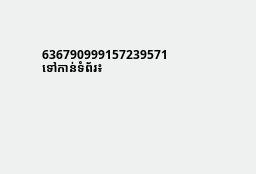636790999157239571
ទៅកាន់ទំព័រ៖